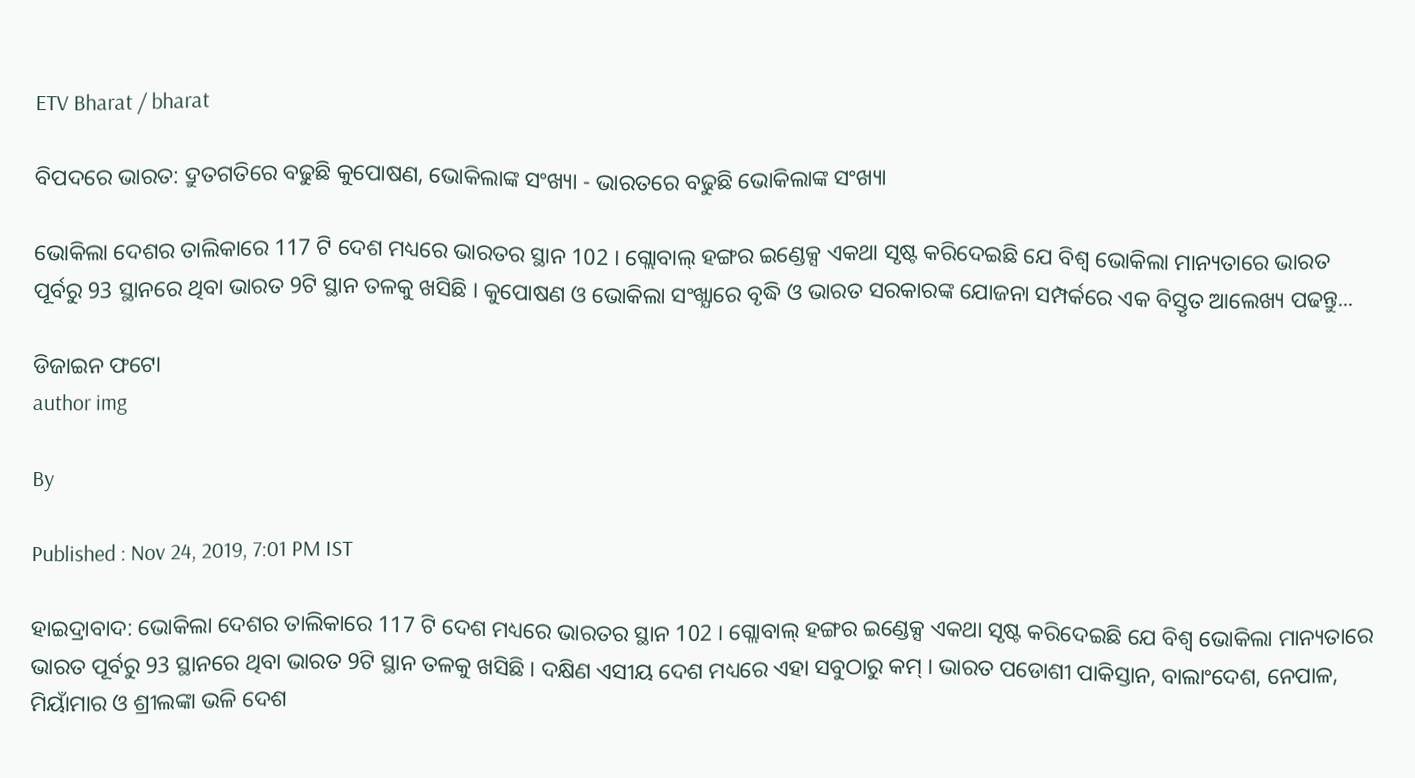ETV Bharat / bharat

ବିପଦରେ ଭାରତ: ଦ୍ରୁତଗତିରେ ବଢୁଛି କୁପୋଷଣ, ଭୋକିଲାଙ୍କ ସଂଖ୍ୟା - ଭାରତରେ ବଢୁଛି ଭୋକିଲାଙ୍କ ସଂଖ୍ୟା

ଭୋକିଲା ଦେଶର ତାଲିକାରେ 117 ଟି ଦେଶ ମଧ୍ୟରେ ଭାରତର ସ୍ଥାନ 102 । ଗ୍ଲୋବାଲ୍‌ ହଙ୍ଗର ଇଣ୍ଡେକ୍ସ ଏକଥା ସୃଷ୍ଟ କରିଦେଇଛି ଯେ ବିଶ୍ବ ଭୋକିଲା ମାନ୍ୟତାରେ ଭାରତ ପୂର୍ବରୁ 93 ସ୍ଥାନରେ ଥିବା ଭାରତ 9ଟି ସ୍ଥାନ ତଳକୁ ଖସିଛି । କୁପୋଷଣ ଓ ଭୋକିଲା ସଂଖ୍ଯାରେ ବୃଦ୍ଧି ଓ ଭାରତ ସରକାରଙ୍କ ଯୋଜନା ସମ୍ପର୍କରେ ଏକ ବିସ୍ତୃତ ଆଲେଖ୍ୟ ପଢନ୍ତୁ...

ଡିଜାଇନ ଫଟୋ
author img

By

Published : Nov 24, 2019, 7:01 PM IST

ହାଇଦ୍ରାବାଦ: ଭୋକିଲା ଦେଶର ତାଲିକାରେ 117 ଟି ଦେଶ ମଧ୍ୟରେ ଭାରତର ସ୍ଥାନ 102 । ଗ୍ଲୋବାଲ୍‌ ହଙ୍ଗର ଇଣ୍ଡେକ୍ସ ଏକଥା ସୃଷ୍ଟ କରିଦେଇଛି ଯେ ବିଶ୍ବ ଭୋକିଲା ମାନ୍ୟତାରେ ଭାରତ ପୂର୍ବରୁ 93 ସ୍ଥାନରେ ଥିବା ଭାରତ 9ଟି ସ୍ଥାନ ତଳକୁ ଖସିଛି । ଦକ୍ଷିଣ ଏସୀୟ ଦେଶ ମଧ୍ୟରେ ଏହା ସବୁଠାରୁ କମ୍‌ । ଭାରତ ପଡୋଶୀ ପାକିସ୍ତାନ, ବାଲାଂଦେଶ, ନେପାଳ, ମିୟାଁମାର ଓ ଶ୍ରୀଲଙ୍କା ଭଳି ଦେଶ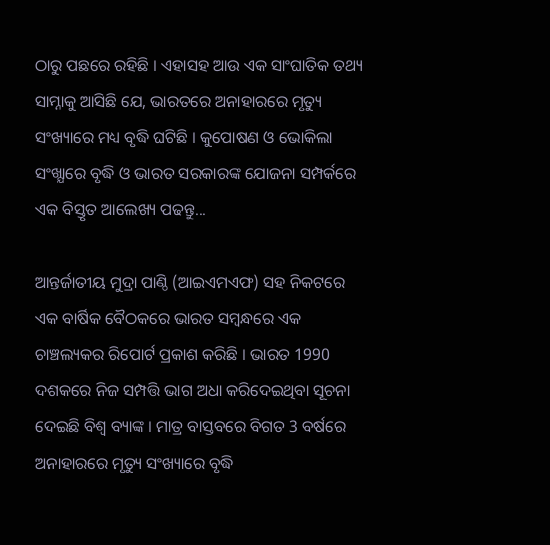ଠାରୁ ପଛରେ ରହିଛି । ଏହାସହ ଆଉ ଏକ ସାଂଘାତିକ ତଥ୍ୟ ସାମ୍ନାକୁ ଆସିଛି ଯେ, ଭାରତରେ ଅନାହାରରେ ମୃତ୍ୟୁ ସଂଖ୍ୟାରେ ମଧ୍ୟ ବୃଦ୍ଧି ଘଟିଛି । କୁପୋଷଣ ଓ ଭୋକିଲା ସଂଖ୍ଯାରେ ବୃଦ୍ଧି ଓ ଭାରତ ସରକାରଙ୍କ ଯୋଜନା ସମ୍ପର୍କରେ ଏକ ବିସ୍ତୃତ ଆଲେଖ୍ୟ ପଢନ୍ତୁ...

ଆନ୍ତର୍ଜାତୀୟ ମୁଦ୍ରା ପାଣ୍ଠି (ଆଇଏମଏଫ) ସହ ନିକଟରେ ଏକ ବାର୍ଷିକ ବୈଠକରେ ଭାରତ ସମ୍ବନ୍ଧରେ ଏକ ଚାଞ୍ଚଲ୍ୟକର ରିପୋର୍ଟ ପ୍ରକାଶ କରିଛି । ଭାରତ 1990 ଦଶକରେ ନିଜ ସମ୍ପତ୍ତି ଭାଗ ଅଧା କରିଦେଇଥିବା ସୂଚନା ଦେଇଛି ବିଶ୍ବ ବ୍ୟାଙ୍କ । ମାତ୍ର ବାସ୍ତବରେ ବିଗତ 3 ବର୍ଷରେ ଅନାହାରରେ ମୃତ୍ୟୁ ସଂଖ୍ୟାରେ ବୃଦ୍ଧି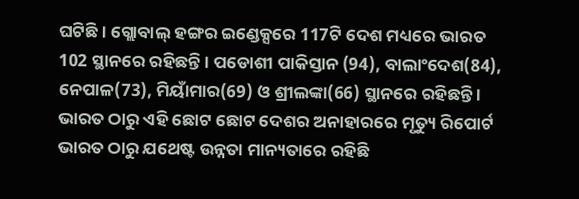ଘଟିଛି । ଗ୍ଲୋବାଲ୍‌ ହଙ୍ଗର ଇଣ୍ଡେକ୍ସରେ 117ଟି ଦେଶ ମଧ୍ୟରେ ଭାରତ 102 ସ୍ଥାନରେ ରହିଛନ୍ତି । ପଡୋଶୀ ପାକିସ୍ତାନ (94), ବାଲାଂଦେଶ(84), ନେପାଳ(73), ମିୟାଁମାର(69) ଓ ଶ୍ରୀଲଙ୍କା(66) ସ୍ଥାନରେ ରହିଛନ୍ତି । ଭାରତ ଠାରୁ ଏହି ଛୋଟ ଛୋଟ ଦେଶର ଅନାହାରରେ ମୃତ୍ୟୁ ରିପୋର୍ଟ ଭାରତ ଠାରୁ ଯଥେଷ୍ଟ ଉନ୍ନତା ମାନ୍ୟତାରେ ରହିଛି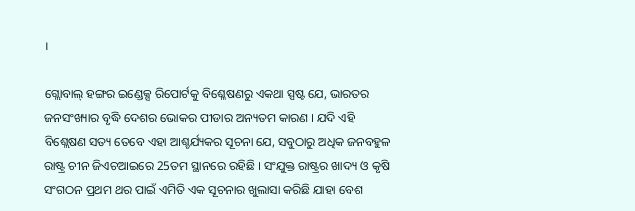।

ଗ୍ଲୋବାଲ୍‌ ହଙ୍ଗର ଇଣ୍ଡେକ୍ସ ରିପୋର୍ଟକୁ ବିଶ୍ଳେଷଣରୁ ଏକଥା ସ୍ପଷ୍ଟ ଯେ, ଭାରତର ଜନସଂଖ୍ୟାର ବୃଦ୍ଧି ଦେଶର ଭୋକର ପୀଡାର ଅନ୍ୟତମ କାରଣ । ଯଦି ଏହି ବିଶ୍ଲେଷଣ ସତ୍ୟ ତେବେ ଏହା ଆଶ୍ଚର୍ଯ୍ୟକର ସୂଚନା ଯେ, ସବୁଠାରୁ ଅଧିକ ଜନବହୁଳ ରାଷ୍ଟ୍ର ଚୀନ ଜିଏଚଆଇରେ 25ତମ ସ୍ଥାନରେ ରହିଛି । ସଂଯୁକ୍ତ ରାଷ୍ଟ୍ରର ଖାଦ୍ୟ ଓ କୃଷି ସଂଗଠନ ପ୍ରଥମ ଥର ପାଇଁ ଏମିତି ଏକ ସୂଚନାର ଖୁଲାସା କରିଛି ଯାହା ବେଶ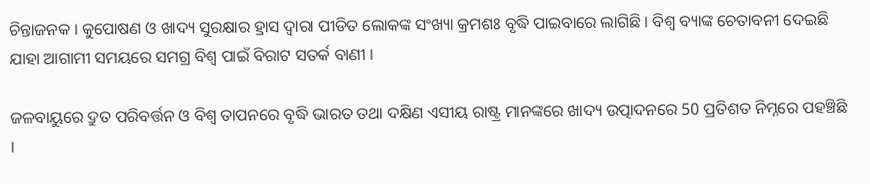ଚିନ୍ତାଜନକ । କୁପୋଷଣ ଓ ଖାଦ୍ୟ ସୁରକ୍ଷାର ହ୍ରାସ ଦ୍ବାରା ପୀଡିତ ଲୋକଙ୍କ ସଂଖ୍ୟା କ୍ରମଶଃ ବୃଦ୍ଧି ପାଇବାରେ ଲାଗିଛି । ବିଶ୍ବ ବ୍ୟାଙ୍କ ଚେତାବନୀ ଦେଇଛି ଯାହା ଆଗାମୀ ସମୟରେ ସମଗ୍ର ବିଶ୍ବ ପାଇଁ ବିରାଟ ସତର୍କ ବାଣୀ ।

ଜଳବାୟୁରେ ଦ୍ରୁତ ପରିବର୍ତ୍ତନ ଓ ବିଶ୍ବ ତାପନରେ ବୃଦ୍ଧି ଭାରତ ତଥା ଦକ୍ଷିଣ ଏସୀୟ ରାଷ୍ଟ୍ର ମାନଙ୍କରେ ଖାଦ୍ୟ ଉତ୍ପାଦନରେ 50 ପ୍ରତିଶତ ନିମ୍ନରେ ପହଞ୍ଚିଛି ।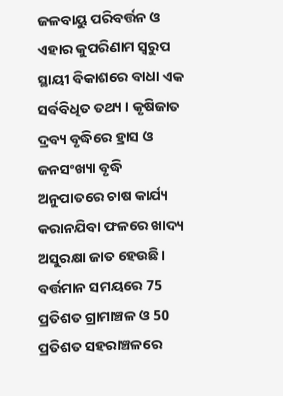ଜଳବାୟୁ ପରିବର୍ତ୍ତନ ଓ ଏହାର କୁପରିଣାମ ସ୍ବରୁପ ସ୍ଥାୟୀ ବିକାଶରେ ବାଧା ଏକ ସର୍ବବିଧିତ ତଥ୍ୟ । କୃଷିଜାତ ଦ୍ରବ୍ୟ ବୃଦ୍ଧିରେ ହ୍ରାସ ଓ ଜନସଂଖ୍ୟା ବୃଦ୍ଧି ଅନୁପାତରେ ଚାଷ କାର୍ଯ୍ୟ କରାନଯିବା ଫଳରେ ଖାଦ୍ୟ ଅସୁରକ୍ଷା ଜାତ ହେଉଛି। ବର୍ତ୍ତମାନ ସମୟରେ 75 ପ୍ରତିଶତ ଗ୍ରାମାଞ୍ଚଳ ଓ 50 ପ୍ରତିଶତ ସହରାଞ୍ଚଳରେ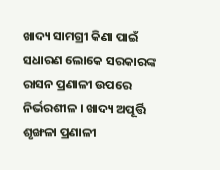ଖାଦ୍ୟ ସାମଗ୍ରୀ କିଣା ପାଇଁ ସଧାରଣ ଲୋକେ ସରକାରଙ୍କ ରାସନ ପ୍ରଣାଳୀ ଉପରେ ନିର୍ଭରଶୀଳ । ଖାଦ୍ୟ ଅପୂର୍ତ୍ତି ଶୃଙ୍ଖଳା ପ୍ରଣାଳୀ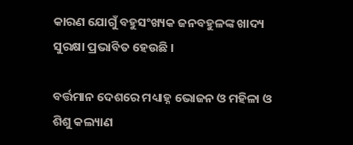କାରଣ ଯୋଗୁଁ ବହୁସଂଖ୍ୟକ ଜନବହୁଳଙ୍କ ଖାଦ୍ୟ ସୁରକ୍ଷା ପ୍ରଭାବିତ ହେଉଛି ।

ବର୍ତ୍ତମାନ ଦେଶରେ ମଧ୍ୟାହ୍ନ ଭୋଜନ ଓ ମହିଳା ଓ ଶିଶୁ କଲ୍ୟାଣ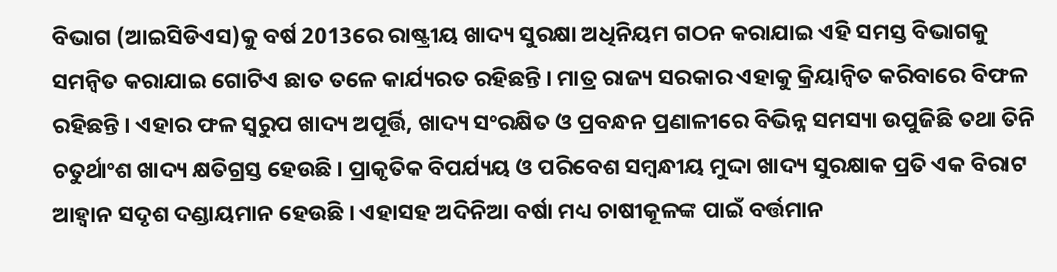ବିଭାଗ (ଆଇସିଡିଏସ)କୁ ବର୍ଷ 2013ରେ ରାଷ୍ଟ୍ରୀୟ ଖାଦ୍ୟ ସୁରକ୍ଷା ଅଧିନିୟମ ଗଠନ କରାଯାଇ ଏହି ସମସ୍ତ ବିଭାଗକୁ ସମନ୍ବିତ କରାଯାଇ ଗୋଟିଏ ଛାତ ତଳେ କାର୍ଯ୍ୟରତ ରହିଛନ୍ତି । ମାତ୍ର ରାଜ୍ୟ ସରକାର ଏହାକୁ କ୍ରିୟାନ୍ବିତ କରିବାରେ ବିଫଳ ରହିଛନ୍ତି । ଏହାର ଫଳ ସ୍ବରୁପ ଖାଦ୍ୟ ଅପୂର୍ତ୍ତି, ଖାଦ୍ୟ ସଂରକ୍ଷିତ ଓ ପ୍ରବନ୍ଧନ ପ୍ରଣାଳୀରେ ବିଭିନ୍ନ ସମସ୍ୟା ଉପୁଜିଛି ତଥା ତିନି ଚତୁର୍ଥାଂଶ ଖାଦ୍ୟ କ୍ଷତିଗ୍ରସ୍ତ ହେଉଛି । ପ୍ରାକୃତିକ ବିପର୍ଯ୍ୟୟ ଓ ପରିବେଶ ସମ୍ବନ୍ଧୀୟ ମୁଦ୍ଦା ଖାଦ୍ୟ ସୁରକ୍ଷାକ ପ୍ରତି ଏକ ବିରାଟ ଆହ୍ବାନ ସଦୃଶ ଦଣ୍ଡାୟମାନ ହେଉଛି । ଏହାସହ ଅଦିନିଆ ବର୍ଷା ମଧ୍ୟ ଚାଷୀକୂଳଙ୍କ ପାଇଁ ବର୍ତ୍ତମାନ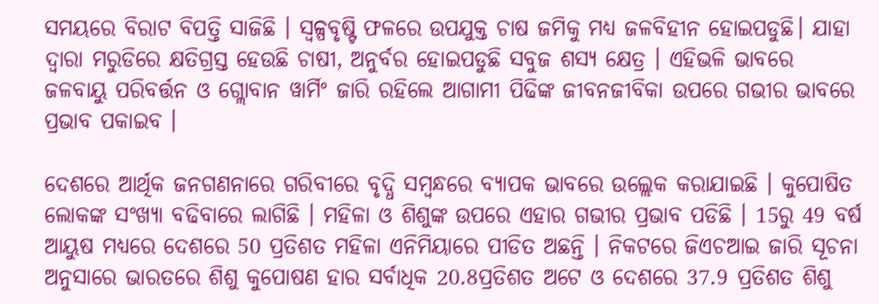ସମୟରେ ବିରାଟ ବିପତ୍ତି ସାଜିଛି । ସ୍ବଳ୍ପବୃଷ୍ଟି ଫଳରେ ଉପଯୁକ୍ତ ଚାଷ ଜମିକୁ ମଧ୍ୟ ଜଳବିହୀନ ହୋଇପଡୁଛି। ଯାହା ଦ୍ବାରା ମରୁଡିରେ କ୍ଷତିଗ୍ରସ୍ତ ହେଉଛି ଚାଷୀ, ଅନୁର୍ବର ହୋଇପଡୁଛି ସବୁଜ ଶସ୍ୟ କ୍ଷେତ୍ର । ଏହିଭଳି ଭାବରେ ଜଳବାୟୁ ପରିବର୍ତ୍ତନ ଓ ଗ୍ଲୋବାନ ୱାର୍ମିଂ ଜାରି ରହିଲେ ଆଗାମୀ ପିଢିଙ୍କ ଜୀବନଜୀବିକା ଉପରେ ଗଭୀର ଭାବରେ ପ୍ରଭାବ ପକାଇବ ।

ଦେଶରେ ଆର୍ଥିକ ଜନଗଣନାରେ ଗରିବୀରେ ବୃଦ୍ଧି ସମ୍ବନ୍ଧରେ ବ୍ୟାପକ ଭାବରେ ଉଲ୍ଲେକ କରାଯାଇଛି । କୁପୋଷିତ ଲୋକଙ୍କ ସଂଖ୍ୟା ବଢିବାରେ ଲାଗିଛି । ମହିଳା ଓ ଶିଶୁଙ୍କ ଉପରେ ଏହାର ଗଭୀର ପ୍ରଭାବ ପଡିଛି । 15ରୁ 49 ବର୍ଷ ଆୟୁଷ ମଧ୍ୟରେ ଦେଶରେ 50 ପ୍ରତିଶତ ମହିଳା ଏନିମିୟାରେ ପୀଡିତ ଅଛନ୍ତି । ନିକଟରେ ଜିଏଚଆଇ ଜାରି ସୂଚନା ଅନୁସାରେ ଭାରତରେ ଶିଶୁ କୁପୋଷଣ ହାର ସର୍ବାଧିକ 20.8ପ୍ରତିଶତ ଅଟେ ଓ ଦେଶରେ 37.9 ପ୍ରତିଶତ ଶିଶୁ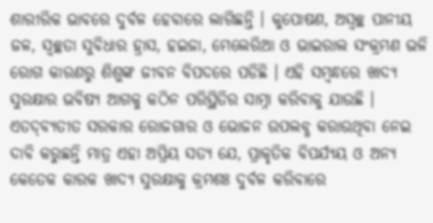ଶାରୀରିକ ଭାବରେ ଦୁର୍ବଳ ହେବାରେ ଲାଗିଛନ୍ତି । କୁପୋଷଣ, ଅସ୍ବଚ୍ଛ ପାନୀୟ ଜଳ, ସ୍ବଚ୍ଛତା ସୁବିଧାର ହ୍ରାସ, ହଇଜା, ମେଲେରିଆ ଓ ଭାଇରାଲ ସଂକ୍ରମଣ ଭଳି ରୋଗ କାରଣରୁ ଶିଶୁଙ୍କ ଜୀବନ ବିପଦରେ ପଡିଛି । ଏହି ସମ୍ବନ୍ଧରେ ଖାଦ୍ୟ ସୁରକ୍ଷାର ଭବିଷ୍ୟ ଆଗକୁ କଠିନ ପରିସ୍ଥିତିର ସାମ୍ନା କରିବାକୁ ଯାଉଛି । ଏତଦ୍‌ବ୍ୟତୀତ ସରକାର ରୋଜଗାର ଓ ଭୋଜନ ଉପଲବ୍ଧ କରାଉଥିବା ନେଇ ଦାବି କରୁଛନ୍ତି ମାତ୍ର ଏହା ଅପ୍ରିୟ ସତ୍ୟ ଯେ, ପ୍ରାକୃତିକ ବିପର୍ଯ୍ୟୟ ଓ ଅନ୍ୟ କେତେକ କାରକ ଖାଦ୍ୟ ସୁରକ୍ଷାକୁ କ୍ରମଶଃ ଦୁର୍ବଳ କରିବାରେ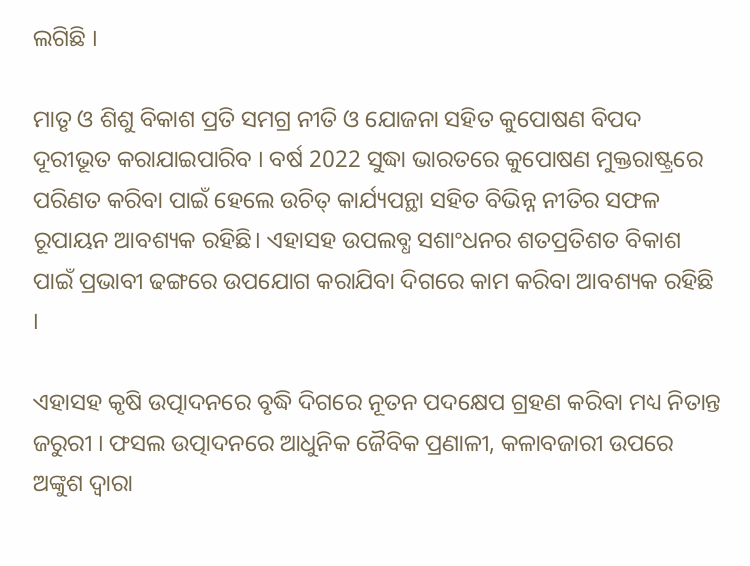ଲଗିଛି ।

ମାତୃ ଓ ଶିଶୁ ବିକାଶ ପ୍ରତି ସମଗ୍ର ନୀତି ଓ ଯୋଜନା ସହିତ କୁପୋଷଣ ବିପଦ ଦୂରୀଭୂତ କରାଯାଇପାରିବ । ବର୍ଷ 2022 ସୁଦ୍ଧା ଭାରତରେ କୁପୋଷଣ ମୁକ୍ତରାଷ୍ଟ୍ରରେ ପରିଣତ କରିବା ପାଇଁ ହେଲେ ଉଚିତ୍‌ କାର୍ଯ୍ୟପନ୍ଥା ସହିତ ବିଭିନ୍ନ ନୀତିର ସଫଳ ରୂପାୟନ ଆବଶ୍ୟକ ରହିଛି। ଏହାସହ ଉପଲବ୍ଧ ସଶାଂଧନର ଶତପ୍ରତିଶତ ବିକାଶ ପାଇଁ ପ୍ରଭାବୀ ଢଙ୍ଗରେ ଉପଯୋଗ କରାଯିବା ଦିଗରେ କାମ କରିବା ଆବଶ୍ୟକ ରହିଛି ।

ଏହାସହ କୃଷି ଉତ୍ପାଦନରେ ବୃଦ୍ଧି ଦିଗରେ ନୂତନ ପଦକ୍ଷେପ ଗ୍ରହଣ କରିବା ମଧ୍ୟ ନିତାନ୍ତ ଜରୁରୀ । ଫସଲ ଉତ୍ପାଦନରେ ଆଧୁନିକ ଜୈବିକ ପ୍ରଣାଳୀ, କଳାବଜାରୀ ଉପରେ ଅଙ୍କୁଶ ଦ୍ବାରା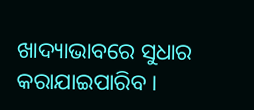ଖାଦ୍ୟାଭାବରେ ସୁଧାର କରାଯାଇପାରିବ ।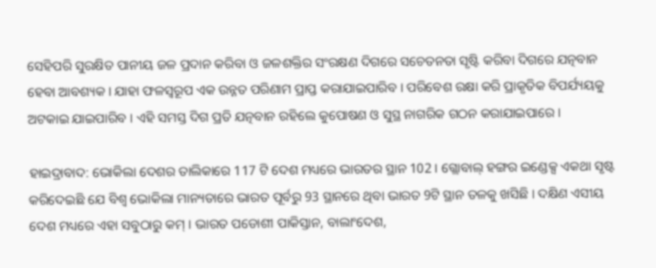ସେହିପରି ସୁରକ୍ଷିତ ପାନୀୟ ଜଳ ପ୍ରଦାନ କରିବା ଓ ଜଳଶକ୍ତିର ସଂରକ୍ଷଣ ଦିଗରେ ସଚେତନତା ସୃଷ୍ଟି କରିବା ଦିଗରେ ଯତ୍ନବାନ ହେବା ଆବଶ୍ୟକ । ଯାହା ଫଳସ୍ବରୂପ ଏକ ଉନ୍ନତ ପରିଣାମ ପ୍ରାପ୍ତ କରାଯାଇପାରିବ । ପରିବେଶ ରକ୍ଷା କରି ପ୍ରାକୃତିକ ବିପର୍ଯ୍ୟୟକୁ ଅଟକାଇ ଯାଇପାରିବ । ଏହି ସମସ୍ତ ଦିଗ ପ୍ରତି ଯତ୍ନବାନ ରହିଲେ କୁପୋଷଣ ଓ ସୁସ୍ଥ ନାଗରିକ ଗଠନ କରାଯାଇପାରେ ।

ହାଇଦ୍ରାବାଦ: ଭୋକିଲା ଦେଶର ତାଲିକାରେ 117 ଟି ଦେଶ ମଧ୍ୟରେ ଭାରତର ସ୍ଥାନ 102 । ଗ୍ଲୋବାଲ୍‌ ହଙ୍ଗର ଇଣ୍ଡେକ୍ସ ଏକଥା ସୃଷ୍ଟ କରିଦେଇଛି ଯେ ବିଶ୍ବ ଭୋକିଲା ମାନ୍ୟତାରେ ଭାରତ ପୂର୍ବରୁ 93 ସ୍ଥାନରେ ଥିବା ଭାରତ 9ଟି ସ୍ଥାନ ତଳକୁ ଖସିଛି । ଦକ୍ଷିଣ ଏସୀୟ ଦେଶ ମଧ୍ୟରେ ଏହା ସବୁଠାରୁ କମ୍‌ । ଭାରତ ପଡୋଶୀ ପାକିସ୍ତାନ, ବାଲାଂଦେଶ,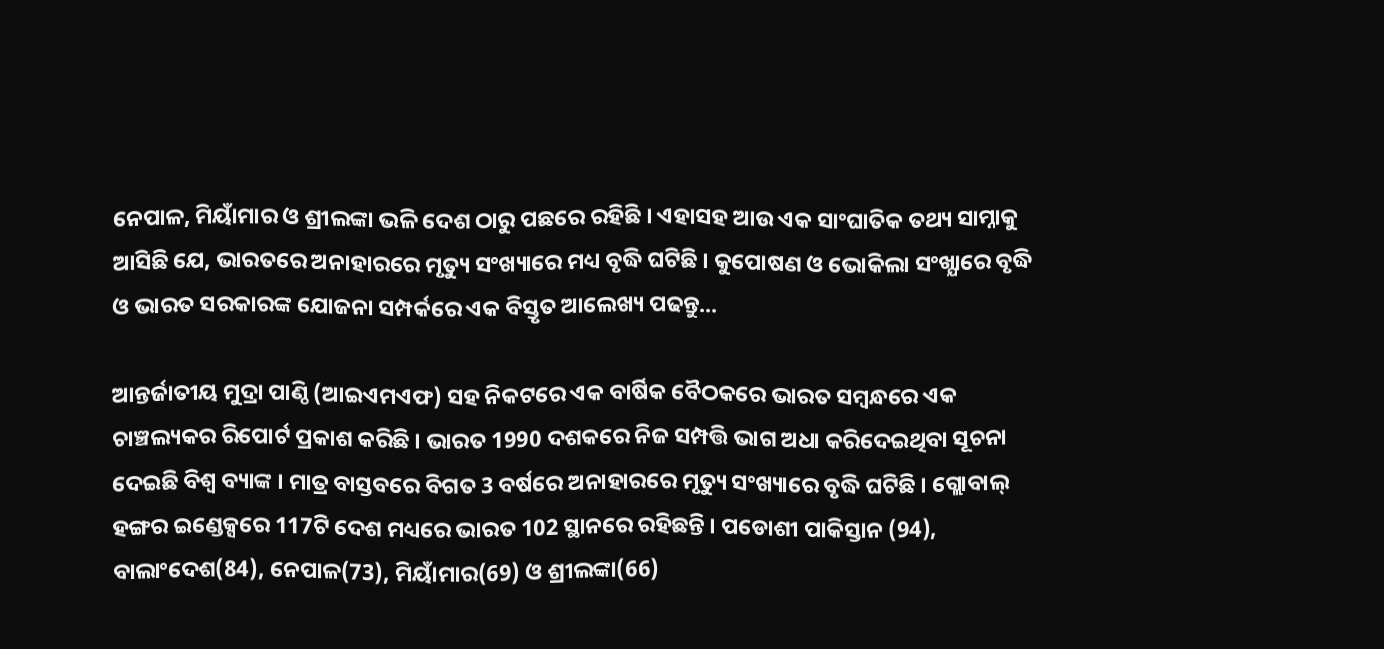ନେପାଳ, ମିୟାଁମାର ଓ ଶ୍ରୀଲଙ୍କା ଭଳି ଦେଶ ଠାରୁ ପଛରେ ରହିଛି । ଏହାସହ ଆଉ ଏକ ସାଂଘାତିକ ତଥ୍ୟ ସାମ୍ନାକୁ ଆସିଛି ଯେ, ଭାରତରେ ଅନାହାରରେ ମୃତ୍ୟୁ ସଂଖ୍ୟାରେ ମଧ୍ୟ ବୃଦ୍ଧି ଘଟିଛି । କୁପୋଷଣ ଓ ଭୋକିଲା ସଂଖ୍ଯାରେ ବୃଦ୍ଧି ଓ ଭାରତ ସରକାରଙ୍କ ଯୋଜନା ସମ୍ପର୍କରେ ଏକ ବିସ୍ତୃତ ଆଲେଖ୍ୟ ପଢନ୍ତୁ...

ଆନ୍ତର୍ଜାତୀୟ ମୁଦ୍ରା ପାଣ୍ଠି (ଆଇଏମଏଫ) ସହ ନିକଟରେ ଏକ ବାର୍ଷିକ ବୈଠକରେ ଭାରତ ସମ୍ବନ୍ଧରେ ଏକ ଚାଞ୍ଚଲ୍ୟକର ରିପୋର୍ଟ ପ୍ରକାଶ କରିଛି । ଭାରତ 1990 ଦଶକରେ ନିଜ ସମ୍ପତ୍ତି ଭାଗ ଅଧା କରିଦେଇଥିବା ସୂଚନା ଦେଇଛି ବିଶ୍ବ ବ୍ୟାଙ୍କ । ମାତ୍ର ବାସ୍ତବରେ ବିଗତ 3 ବର୍ଷରେ ଅନାହାରରେ ମୃତ୍ୟୁ ସଂଖ୍ୟାରେ ବୃଦ୍ଧି ଘଟିଛି । ଗ୍ଲୋବାଲ୍‌ ହଙ୍ଗର ଇଣ୍ଡେକ୍ସରେ 117ଟି ଦେଶ ମଧ୍ୟରେ ଭାରତ 102 ସ୍ଥାନରେ ରହିଛନ୍ତି । ପଡୋଶୀ ପାକିସ୍ତାନ (94), ବାଲାଂଦେଶ(84), ନେପାଳ(73), ମିୟାଁମାର(69) ଓ ଶ୍ରୀଲଙ୍କା(66)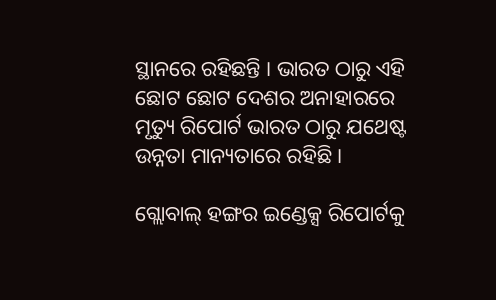ସ୍ଥାନରେ ରହିଛନ୍ତି । ଭାରତ ଠାରୁ ଏହି ଛୋଟ ଛୋଟ ଦେଶର ଅନାହାରରେ ମୃତ୍ୟୁ ରିପୋର୍ଟ ଭାରତ ଠାରୁ ଯଥେଷ୍ଟ ଉନ୍ନତା ମାନ୍ୟତାରେ ରହିଛି ।

ଗ୍ଲୋବାଲ୍‌ ହଙ୍ଗର ଇଣ୍ଡେକ୍ସ ରିପୋର୍ଟକୁ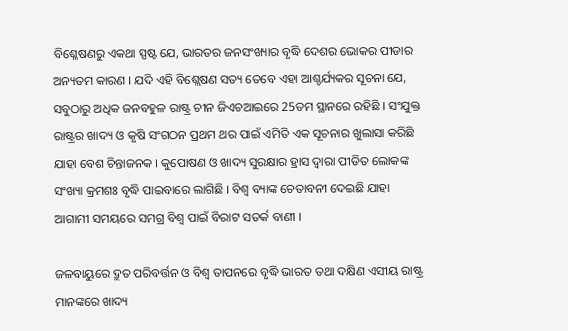ବିଶ୍ଳେଷଣରୁ ଏକଥା ସ୍ପଷ୍ଟ ଯେ, ଭାରତର ଜନସଂଖ୍ୟାର ବୃଦ୍ଧି ଦେଶର ଭୋକର ପୀଡାର ଅନ୍ୟତମ କାରଣ । ଯଦି ଏହି ବିଶ୍ଲେଷଣ ସତ୍ୟ ତେବେ ଏହା ଆଶ୍ଚର୍ଯ୍ୟକର ସୂଚନା ଯେ, ସବୁଠାରୁ ଅଧିକ ଜନବହୁଳ ରାଷ୍ଟ୍ର ଚୀନ ଜିଏଚଆଇରେ 25ତମ ସ୍ଥାନରେ ରହିଛି । ସଂଯୁକ୍ତ ରାଷ୍ଟ୍ରର ଖାଦ୍ୟ ଓ କୃଷି ସଂଗଠନ ପ୍ରଥମ ଥର ପାଇଁ ଏମିତି ଏକ ସୂଚନାର ଖୁଲାସା କରିଛି ଯାହା ବେଶ ଚିନ୍ତାଜନକ । କୁପୋଷଣ ଓ ଖାଦ୍ୟ ସୁରକ୍ଷାର ହ୍ରାସ ଦ୍ବାରା ପୀଡିତ ଲୋକଙ୍କ ସଂଖ୍ୟା କ୍ରମଶଃ ବୃଦ୍ଧି ପାଇବାରେ ଲାଗିଛି । ବିଶ୍ବ ବ୍ୟାଙ୍କ ଚେତାବନୀ ଦେଇଛି ଯାହା ଆଗାମୀ ସମୟରେ ସମଗ୍ର ବିଶ୍ବ ପାଇଁ ବିରାଟ ସତର୍କ ବାଣୀ ।

ଜଳବାୟୁରେ ଦ୍ରୁତ ପରିବର୍ତ୍ତନ ଓ ବିଶ୍ବ ତାପନରେ ବୃଦ୍ଧି ଭାରତ ତଥା ଦକ୍ଷିଣ ଏସୀୟ ରାଷ୍ଟ୍ର ମାନଙ୍କରେ ଖାଦ୍ୟ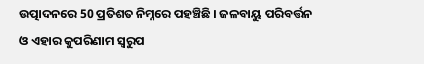ଉତ୍ପାଦନରେ 50 ପ୍ରତିଶତ ନିମ୍ନରେ ପହଞ୍ଚିଛି । ଜଳବାୟୁ ପରିବର୍ତ୍ତନ ଓ ଏହାର କୁପରିଣାମ ସ୍ବରୁପ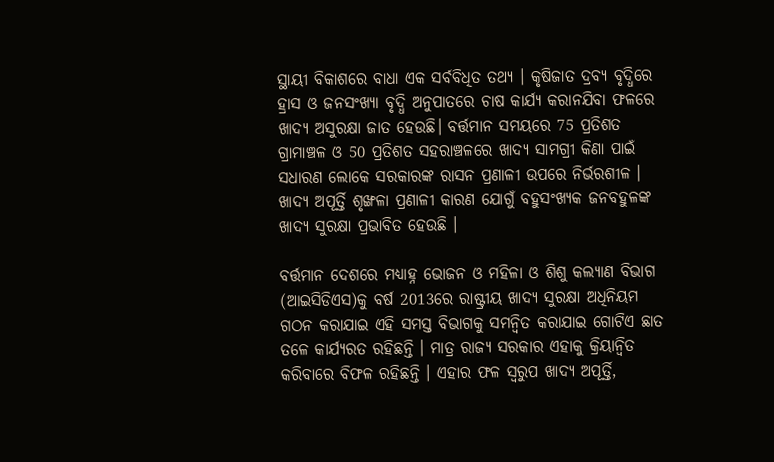ସ୍ଥାୟୀ ବିକାଶରେ ବାଧା ଏକ ସର୍ବବିଧିତ ତଥ୍ୟ । କୃଷିଜାତ ଦ୍ରବ୍ୟ ବୃଦ୍ଧିରେ ହ୍ରାସ ଓ ଜନସଂଖ୍ୟା ବୃଦ୍ଧି ଅନୁପାତରେ ଚାଷ କାର୍ଯ୍ୟ କରାନଯିବା ଫଳରେ ଖାଦ୍ୟ ଅସୁରକ୍ଷା ଜାତ ହେଉଛି। ବର୍ତ୍ତମାନ ସମୟରେ 75 ପ୍ରତିଶତ ଗ୍ରାମାଞ୍ଚଳ ଓ 50 ପ୍ରତିଶତ ସହରାଞ୍ଚଳରେ ଖାଦ୍ୟ ସାମଗ୍ରୀ କିଣା ପାଇଁ ସଧାରଣ ଲୋକେ ସରକାରଙ୍କ ରାସନ ପ୍ରଣାଳୀ ଉପରେ ନିର୍ଭରଶୀଳ । ଖାଦ୍ୟ ଅପୂର୍ତ୍ତି ଶୃଙ୍ଖଳା ପ୍ରଣାଳୀ କାରଣ ଯୋଗୁଁ ବହୁସଂଖ୍ୟକ ଜନବହୁଳଙ୍କ ଖାଦ୍ୟ ସୁରକ୍ଷା ପ୍ରଭାବିତ ହେଉଛି ।

ବର୍ତ୍ତମାନ ଦେଶରେ ମଧ୍ୟାହ୍ନ ଭୋଜନ ଓ ମହିଳା ଓ ଶିଶୁ କଲ୍ୟାଣ ବିଭାଗ (ଆଇସିଡିଏସ)କୁ ବର୍ଷ 2013ରେ ରାଷ୍ଟ୍ରୀୟ ଖାଦ୍ୟ ସୁରକ୍ଷା ଅଧିନିୟମ ଗଠନ କରାଯାଇ ଏହି ସମସ୍ତ ବିଭାଗକୁ ସମନ୍ବିତ କରାଯାଇ ଗୋଟିଏ ଛାତ ତଳେ କାର୍ଯ୍ୟରତ ରହିଛନ୍ତି । ମାତ୍ର ରାଜ୍ୟ ସରକାର ଏହାକୁ କ୍ରିୟାନ୍ବିତ କରିବାରେ ବିଫଳ ରହିଛନ୍ତି । ଏହାର ଫଳ ସ୍ବରୁପ ଖାଦ୍ୟ ଅପୂର୍ତ୍ତି,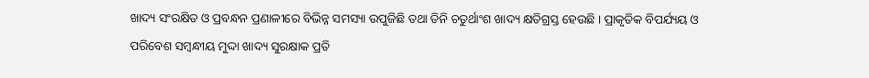ଖାଦ୍ୟ ସଂରକ୍ଷିତ ଓ ପ୍ରବନ୍ଧନ ପ୍ରଣାଳୀରେ ବିଭିନ୍ନ ସମସ୍ୟା ଉପୁଜିଛି ତଥା ତିନି ଚତୁର୍ଥାଂଶ ଖାଦ୍ୟ କ୍ଷତିଗ୍ରସ୍ତ ହେଉଛି । ପ୍ରାକୃତିକ ବିପର୍ଯ୍ୟୟ ଓ ପରିବେଶ ସମ୍ବନ୍ଧୀୟ ମୁଦ୍ଦା ଖାଦ୍ୟ ସୁରକ୍ଷାକ ପ୍ରତି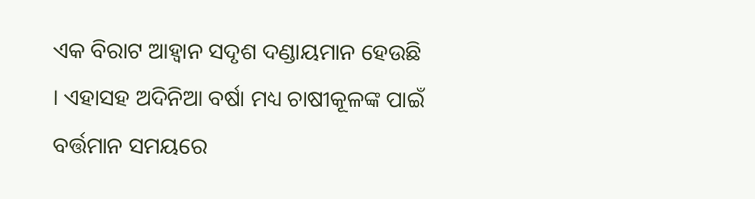ଏକ ବିରାଟ ଆହ୍ବାନ ସଦୃଶ ଦଣ୍ଡାୟମାନ ହେଉଛି । ଏହାସହ ଅଦିନିଆ ବର୍ଷା ମଧ୍ୟ ଚାଷୀକୂଳଙ୍କ ପାଇଁ ବର୍ତ୍ତମାନ ସମୟରେ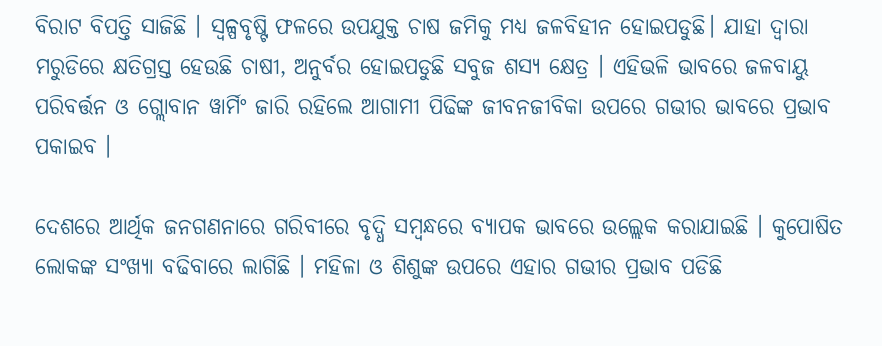ବିରାଟ ବିପତ୍ତି ସାଜିଛି । ସ୍ବଳ୍ପବୃଷ୍ଟି ଫଳରେ ଉପଯୁକ୍ତ ଚାଷ ଜମିକୁ ମଧ୍ୟ ଜଳବିହୀନ ହୋଇପଡୁଛି। ଯାହା ଦ୍ବାରା ମରୁଡିରେ କ୍ଷତିଗ୍ରସ୍ତ ହେଉଛି ଚାଷୀ, ଅନୁର୍ବର ହୋଇପଡୁଛି ସବୁଜ ଶସ୍ୟ କ୍ଷେତ୍ର । ଏହିଭଳି ଭାବରେ ଜଳବାୟୁ ପରିବର୍ତ୍ତନ ଓ ଗ୍ଲୋବାନ ୱାର୍ମିଂ ଜାରି ରହିଲେ ଆଗାମୀ ପିଢିଙ୍କ ଜୀବନଜୀବିକା ଉପରେ ଗଭୀର ଭାବରେ ପ୍ରଭାବ ପକାଇବ ।

ଦେଶରେ ଆର୍ଥିକ ଜନଗଣନାରେ ଗରିବୀରେ ବୃଦ୍ଧି ସମ୍ବନ୍ଧରେ ବ୍ୟାପକ ଭାବରେ ଉଲ୍ଲେକ କରାଯାଇଛି । କୁପୋଷିତ ଲୋକଙ୍କ ସଂଖ୍ୟା ବଢିବାରେ ଲାଗିଛି । ମହିଳା ଓ ଶିଶୁଙ୍କ ଉପରେ ଏହାର ଗଭୀର ପ୍ରଭାବ ପଡିଛି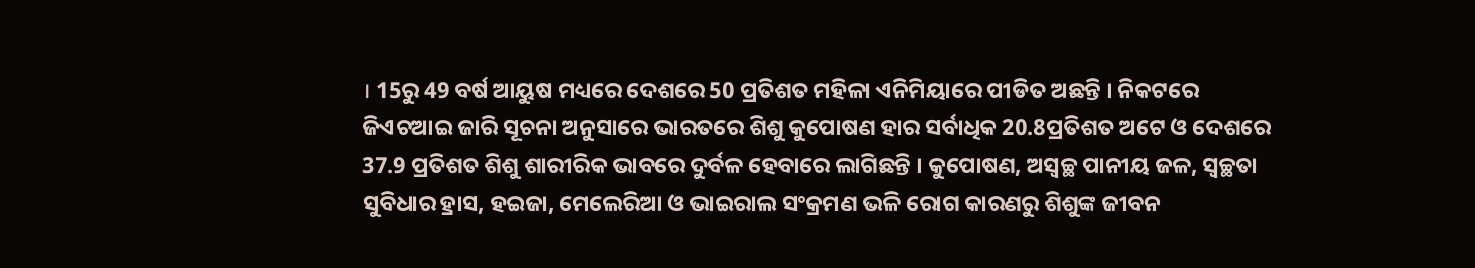। 15ରୁ 49 ବର୍ଷ ଆୟୁଷ ମଧ୍ୟରେ ଦେଶରେ 50 ପ୍ରତିଶତ ମହିଳା ଏନିମିୟାରେ ପୀଡିତ ଅଛନ୍ତି । ନିକଟରେ ଜିଏଚଆଇ ଜାରି ସୂଚନା ଅନୁସାରେ ଭାରତରେ ଶିଶୁ କୁପୋଷଣ ହାର ସର୍ବାଧିକ 20.8ପ୍ରତିଶତ ଅଟେ ଓ ଦେଶରେ 37.9 ପ୍ରତିଶତ ଶିଶୁ ଶାରୀରିକ ଭାବରେ ଦୁର୍ବଳ ହେବାରେ ଲାଗିଛନ୍ତି । କୁପୋଷଣ, ଅସ୍ବଚ୍ଛ ପାନୀୟ ଜଳ, ସ୍ବଚ୍ଛତା ସୁବିଧାର ହ୍ରାସ, ହଇଜା, ମେଲେରିଆ ଓ ଭାଇରାଲ ସଂକ୍ରମଣ ଭଳି ରୋଗ କାରଣରୁ ଶିଶୁଙ୍କ ଜୀବନ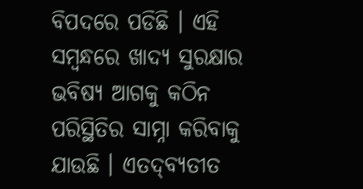ବିପଦରେ ପଡିଛି । ଏହି ସମ୍ବନ୍ଧରେ ଖାଦ୍ୟ ସୁରକ୍ଷାର ଭବିଷ୍ୟ ଆଗକୁ କଠିନ ପରିସ୍ଥିତିର ସାମ୍ନା କରିବାକୁ ଯାଉଛି । ଏତଦ୍‌ବ୍ୟତୀତ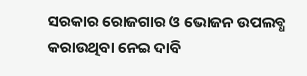ସରକାର ରୋଜଗାର ଓ ଭୋଜନ ଉପଲବ୍ଧ କରାଉଥିବା ନେଇ ଦାବି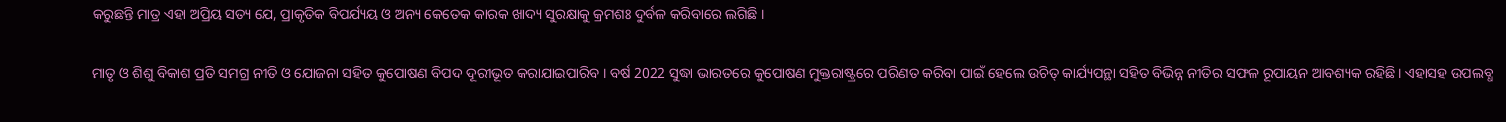କରୁଛନ୍ତି ମାତ୍ର ଏହା ଅପ୍ରିୟ ସତ୍ୟ ଯେ, ପ୍ରାକୃତିକ ବିପର୍ଯ୍ୟୟ ଓ ଅନ୍ୟ କେତେକ କାରକ ଖାଦ୍ୟ ସୁରକ୍ଷାକୁ କ୍ରମଶଃ ଦୁର୍ବଳ କରିବାରେ ଲଗିଛି ।

ମାତୃ ଓ ଶିଶୁ ବିକାଶ ପ୍ରତି ସମଗ୍ର ନୀତି ଓ ଯୋଜନା ସହିତ କୁପୋଷଣ ବିପଦ ଦୂରୀଭୂତ କରାଯାଇପାରିବ । ବର୍ଷ 2022 ସୁଦ୍ଧା ଭାରତରେ କୁପୋଷଣ ମୁକ୍ତରାଷ୍ଟ୍ରରେ ପରିଣତ କରିବା ପାଇଁ ହେଲେ ଉଚିତ୍‌ କାର୍ଯ୍ୟପନ୍ଥା ସହିତ ବିଭିନ୍ନ ନୀତିର ସଫଳ ରୂପାୟନ ଆବଶ୍ୟକ ରହିଛି। ଏହାସହ ଉପଲବ୍ଧ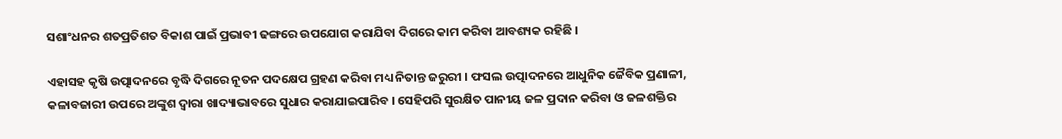ସଶାଂଧନର ଶତପ୍ରତିଶତ ବିକାଶ ପାଇଁ ପ୍ରଭାବୀ ଢଙ୍ଗରେ ଉପଯୋଗ କରାଯିବା ଦିଗରେ କାମ କରିବା ଆବଶ୍ୟକ ରହିଛି ।

ଏହାସହ କୃଷି ଉତ୍ପାଦନରେ ବୃଦ୍ଧି ଦିଗରେ ନୂତନ ପଦକ୍ଷେପ ଗ୍ରହଣ କରିବା ମଧ୍ୟ ନିତାନ୍ତ ଜରୁରୀ । ଫସଲ ଉତ୍ପାଦନରେ ଆଧୁନିକ ଜୈବିକ ପ୍ରଣାଳୀ, କଳାବଜାରୀ ଉପରେ ଅଙ୍କୁଶ ଦ୍ବାରା ଖାଦ୍ୟାଭାବରେ ସୁଧାର କରାଯାଇପାରିବ । ସେହିପରି ସୁରକ୍ଷିତ ପାନୀୟ ଜଳ ପ୍ରଦାନ କରିବା ଓ ଜଳଶକ୍ତିର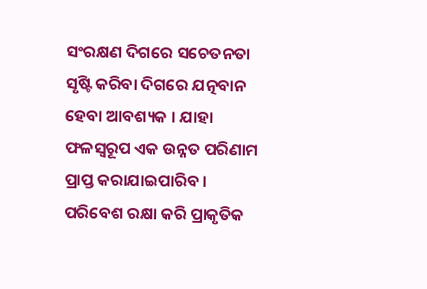ସଂରକ୍ଷଣ ଦିଗରେ ସଚେତନତା ସୃଷ୍ଟି କରିବା ଦିଗରେ ଯତ୍ନବାନ ହେବା ଆବଶ୍ୟକ । ଯାହା ଫଳସ୍ବରୂପ ଏକ ଉନ୍ନତ ପରିଣାମ ପ୍ରାପ୍ତ କରାଯାଇପାରିବ । ପରିବେଶ ରକ୍ଷା କରି ପ୍ରାକୃତିକ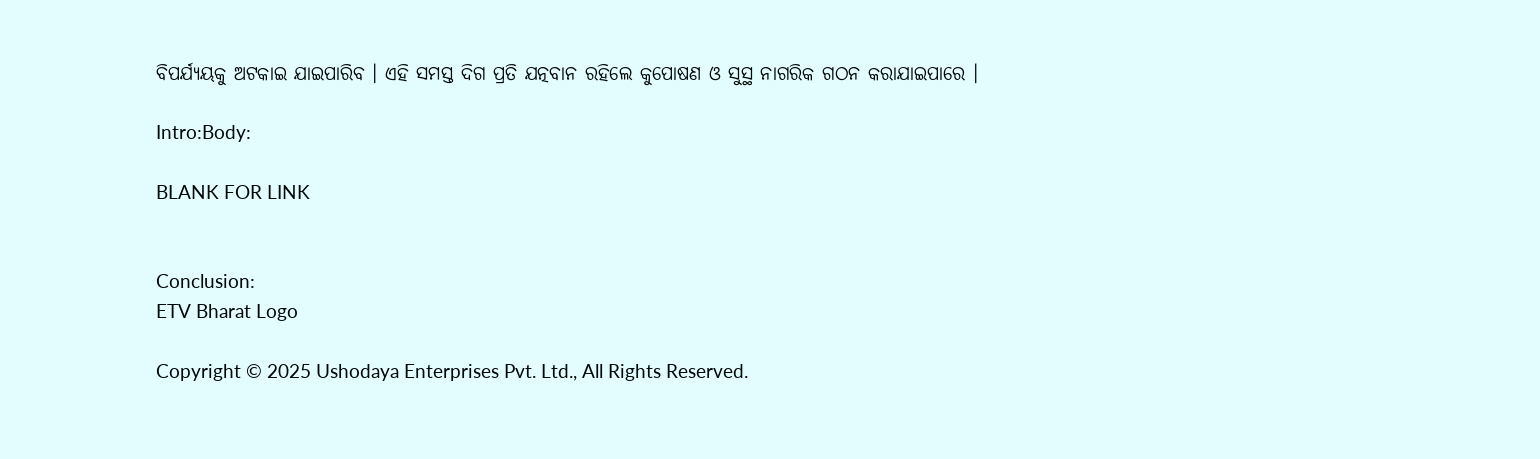ବିପର୍ଯ୍ୟୟକୁ ଅଟକାଇ ଯାଇପାରିବ । ଏହି ସମସ୍ତ ଦିଗ ପ୍ରତି ଯତ୍ନବାନ ରହିଲେ କୁପୋଷଣ ଓ ସୁସ୍ଥ ନାଗରିକ ଗଠନ କରାଯାଇପାରେ ।

Intro:Body:

BLANK FOR LINK


Conclusion:
ETV Bharat Logo

Copyright © 2025 Ushodaya Enterprises Pvt. Ltd., All Rights Reserved.